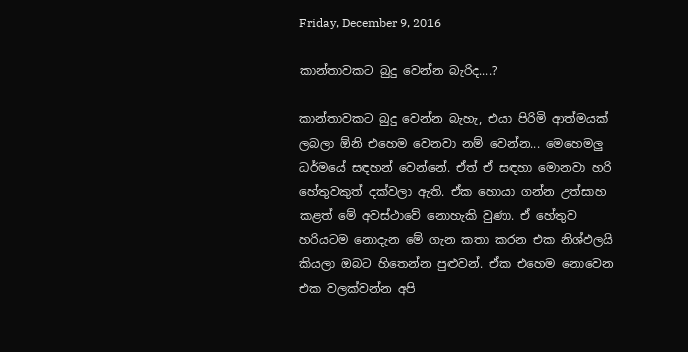Friday, December 9, 2016

කාන්තාවකට බුදු වෙන්න බැරිද....?

කාන්තාවකට බුදු වෙන්න බැහැ, එයා පිරිමි ආත්මයක් ලබලා ඕනි එහෙම වෙනවා නම් වෙන්න... මෙහෙමලු ධර්මයේ සඳහන් වෙන්නේ. ඒත් ඒ සඳහා මොනවා හරි හේතුවකුත් දක්වලා ඇති. ඒක හොයා ගන්න උත්සාහ කළත් මේ අවස්ථාවේ නොහැකි වුණා. ඒ හේතුව හරියටම නොදැන මේ ගැන කතා කරන එක නිශ්ඵලයි කියලා ඔබට හිතෙන්න පුළුවන්. ඒක එහෙම නොවෙන එක වලක්වන්න අපි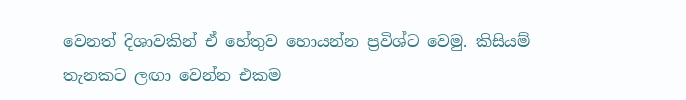වෙනත් දිශාවකින් ඒ හේතුව හොයන්න ප්‍රවිශ්ට වෙමු. කිසියම් තැනකට ලඟා වෙන්න එකම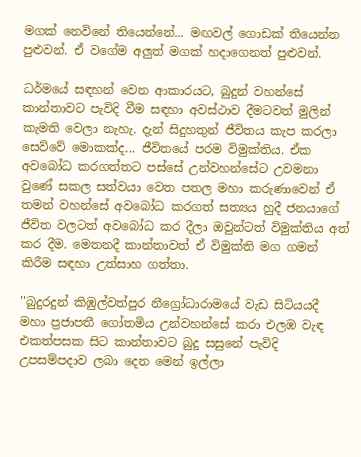මගක් නෙවිනේ තියෙන්නේ... මඟවල් ගොඩක් තියෙන්න පුළුවන්. ඒ වගේම අලුත් මගක් හදාගෙනත් පුළුවන්.

ධර්මයේ සඳහන් වෙන ආකාරයට, බුදුන් වහන්සේ කාන්තාවට පැවිදි වීම සඳහා අවස්ථාව දීමටවත් මුලින් කැමති වෙලා නැහැ. දැන් සිදුහතුන් ජීවිතය කැප කරලා සෙව්වේ මොකක්ද... ජීවිතයේ පරම විමුක්තිය. ඒක අවබෝධ කරගත්තට පස්සේ උන්වහන්සේට උවමනා වුණේ සකල සත්වයා වෙත පතල මහා කරුණාවෙන් ඒ තමන් වහන්සේ අවබෝධ කරගත් සත්‍යය හුදී ජනයාගේ ජීවිත වලටත් අවබෝධ කර දීලා ඔවුන්ටත් විමුක්තිය අත් කර දීම. මෙතනදී කාන්තාවත් ඒ විමුක්ති මග ගමන් කිරීම සඳහා උත්සාහ ගත්තා.

''බුදුරදුන් කිඹුල්වත්පුර නීග්‍රෝධාරාමයේ වැඩ සිටියයදී මහා ප්‍රජාපතී ගෝතමිය උන්වහන්සේ කරා එලඹ වැඳ එකත්පසක සිට කාන්තාවට බුදු සසුනේ පැවිදි උපසම්පදාව ලබා දෙන මෙන් ඉල්ලා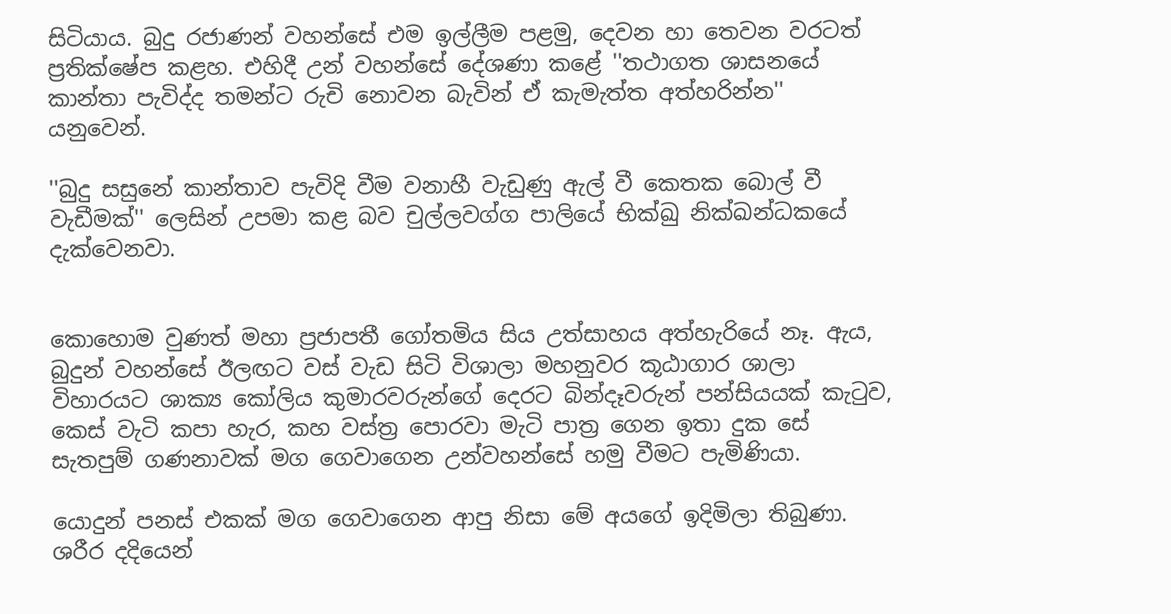සිටියාය. බුදු රජාණන් වහන්සේ එම ඉල්ලීම පළමු, දෙවන හා තෙවන වරටත් ප්‍රතික්ෂේප කළහ. එහිදී උන් වහන්සේ දේශණා කළේ ''තථාගත ශාසනයේ කාන්තා පැවිද්ද තමන්ට රුචි නොවන බැවින් ඒ කැමැත්ත අත්හරින්න'' යනුවෙන්.

''බුදු සසුනේ කාන්තාව පැවිදි වීම වනාහී වැඩුණු ඇල් වී කෙතක බොල් වී වැඩීමක්'' ලෙසින් උපමා කළ බව චුල්ලවග්ග පාලියේ භික්ඛු නික්ඛන්ධකයේ දැක්වෙනවා.


කොහොම වුණත් මහා ප්‍රජාපතී ගෝතමිය සිය උත්සාහය අත්හැරියේ නෑ. ඇය, බුදුන් වහන්සේ ඊලඟට වස් වැඩ සිටි විශාලා මහනුවර කූඨාගාර ශාලා විහාරයට ශාක්‍ය කෝලිය කුමාරවරුන්ගේ දෙරට බින්දෑවරුන් පන්සියයක් කැටුව, කෙස් වැටි කපා හැර, කහ වස්ත්‍ර පොරවා මැටි පාත්‍ර ගෙන ඉතා දුක සේ සැතපුම් ගණනාවක් මග ගෙවාගෙන උන්වහන්සේ හමු වීමට පැමිණියා.

යොදුන් පනස් එකක් මග ගෙවාගෙන ආපු නිසා මේ අයගේ ඉදිමිලා තිබුණා. ශරීර දදියෙන්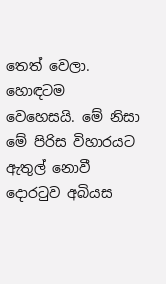තෙත් වෙලා. හොඳටම වෙහෙසයි. මේ නිසා මේ පිරිස විහාරයට ඇතුල් නොවී දොරටුව අබියස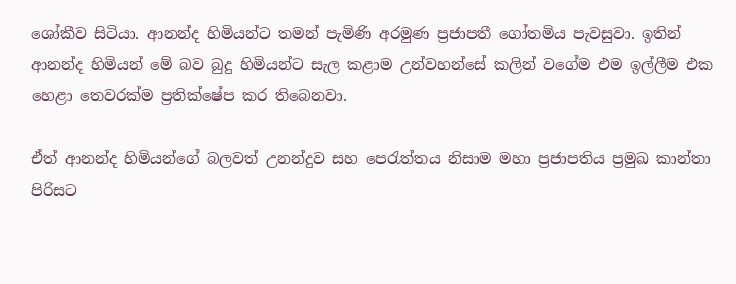ශෝකීව සිටියා. ආනන්ද හිමියන්ට තමන් පැමිණි අරමුණ ප්‍රජාපතී ගෝතමිය පැවසුවා. ඉතින් ආනන්ද හිමියන් මේ බව බුදු හිමියන්ට සැල කළාම උන්වහන්සේ කලින් වගේම එම ඉල්ලීම එක හෙළා තෙවරක්ම ප්‍රතික්ෂේප කර තිබෙනවා.

ඒත් ආනන්ද හිමියන්ගේ බලවත් උනන්දුව සහ පෙරැත්තය නිසාම මහා ප්‍රජාපතිය ප්‍රමුඛ කාන්තා පිරිසට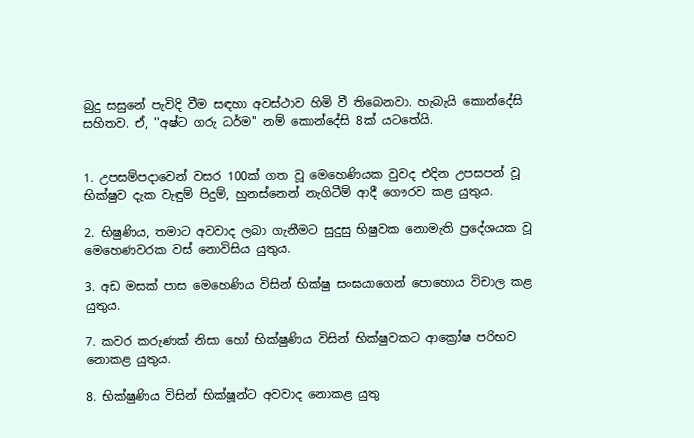බුදු සසුනේ පැවිදි වීම සඳහා අවස්ථාව හිමි වී තිබෙනවා. හැබැයි කොන්දේසි සහිතව. ඒ, ''අෂ්ට ගරු ධර්ම'' නම් කොන්දේසි 8ක් යටතේයි.


1. උපසම්පදාවෙන් වසර 100ක් ගත වූ මෙහෙණියක වුවද එදින උපසපන් වූ භික්ෂුව දැක වැඳුම් පිදුම්, හුනස්නෙන් නැගිටීම් ආදී ගෞරව කළ යුතුය.

2. භිෂුණිය, තමාට අවවාද ලබා ගැනීමට සුදුසු භිෂුවක නොමැති ප්‍රදේශයක වූ මෙහෙණවරක වස් නොවිසිය යුතුය.

3. අඩ මසක් පාස මෙහෙණිය විසින් භික්ෂු සංඝයාගෙන් පොහොය විචාල කළ යුතුය.

7. කවර කරුණක් නිසා හෝ භික්ෂුණිය විසින් භික්ෂුවකට ආක්‍රෝෂ පරිභව නොකළ යුතුය.

8. භික්ෂුණිය විසින් භික්ෂූන්ට අවවාද නොකළ යුතු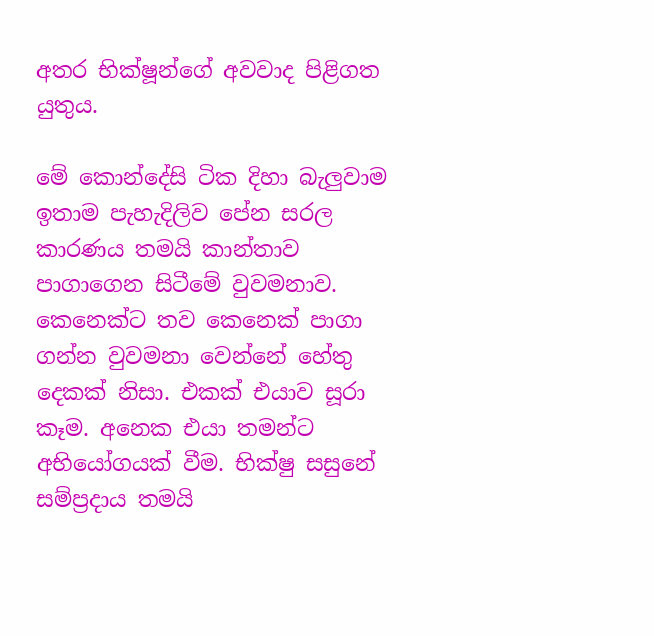අතර භික්ෂූන්ගේ අවවාද පිළිගත යුතුය.

මේ කොන්දේසි ටික දිහා බැලුවාම ඉතාම පැහැදිලිව පේන සරල කාරණය තමයි කාන්තාව පාගාගෙන සිටීමේ වුවමනාව. කෙනෙක්ට තව කෙනෙක් පාගා ගන්න වුවමනා වෙන්නේ හේතු දෙකක් නිසා. එකක් එයාව සූරා කෑම. අනෙක එයා තමන්ට අභියෝගයක් වීම. භික්ෂු සසුනේ සම්ප්‍රදාය තමයි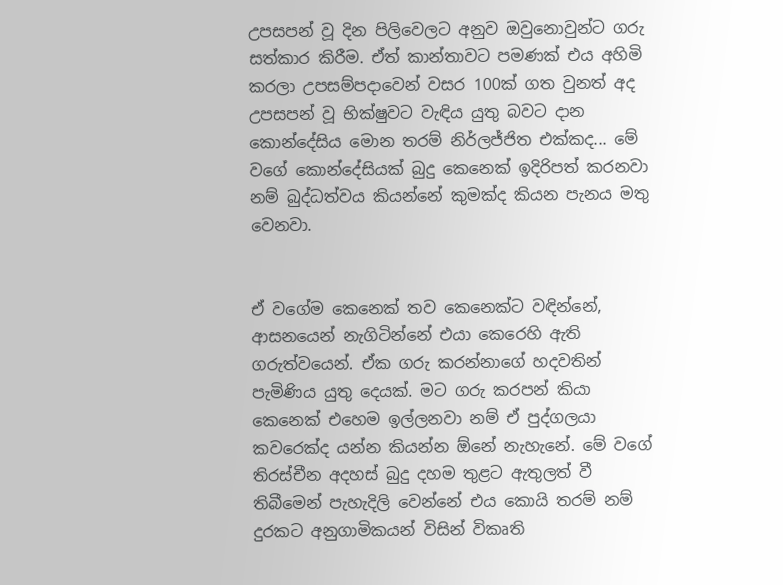උපසපන් වූ දින පිලිවෙලට අනුව ඔවුනොවුන්ට ගරු සත්කාර කිරීම. ඒත් කාන්තාවට පමණක් එය අහිමි කරලා උපසම්පදාවෙන් වසර 100ක් ගත වුනත් අද උපසපන් වූ භික්ෂුවට වැඳිය යුතු බවට දාන කොන්දේසිය මොන තරම් නිර්ලජ්ජිත එක්කද... මේ වගේ කොන්දේසියක් බුදු කෙනෙක් ඉදිරිපත් කරනවා නම් බුද්ධත්වය කියන්නේ කුමක්ද කියන පැනය මතු වෙනවා.


ඒ වගේම කෙනෙක් තව කෙනෙක්ට වඳින්නේ, ආසනයෙන් නැගිටින්නේ එයා කෙරෙහි ඇති ගරුත්වයෙන්. ඒක ගරු කරන්නාගේ හදවතින් පැමිණිය යුතු දෙයක්. මට ගරු කරපන් කියා කෙනෙක් එහෙම ඉල්ලනවා නම් ඒ පුද්ගලයා කවරෙක්ද යන්න කියන්න ඕනේ නැහැනේ. මේ වගේ තිරස්චීන අදහස් බුදු දහම තුළට ඇතුලත් වී තිබීමෙන් පැහැදිලි වෙන්නේ එය කොයි තරම් නම් දුරකට අනුගාමිකයන් විසින් විකෘති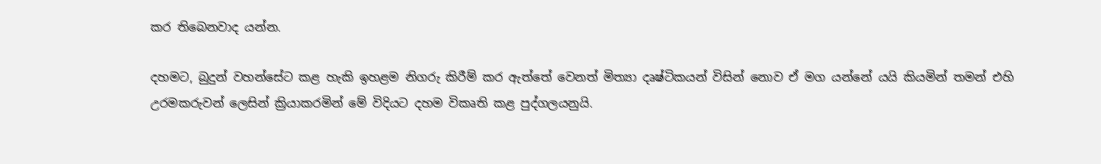කර තිබෙනවාද යන්න.

දහමට, බුදුන් වහන්සේට කළ හැකි ඉහළම නිගරු කිරීම් කර ඇත්තේ වෙනත් මිත්‍යා දෘෂ්ටිකයන් විසින් නොව ඒ මග යන්නේ යයි කියමින් තමන් එහි උරමකරුවන් ලෙසින් ක්‍රියාකරමින් මේ විදියට දහම විකෘති කළ පුද්ගලයනුයි.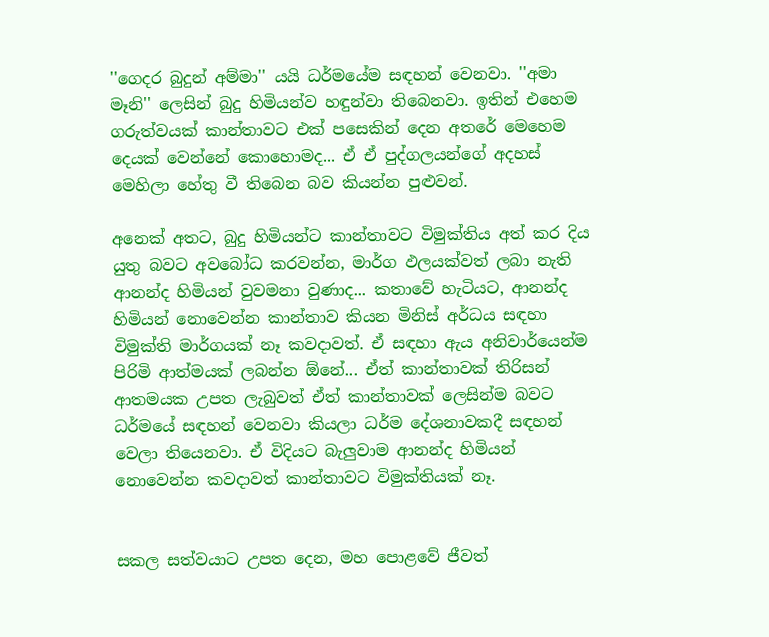''ගෙදර බුදුන් අම්මා'' යයි ධර්මයේම සඳහන් වෙනවා. ''අමා මෑනි'' ලෙසින් බුදු හිමියන්ව හඳුන්වා තිබෙනවා. ඉතින් එහෙම ගරුත්වයක් කාන්තාවට එක් පසෙකින් දෙන අතරේ මෙහෙම දෙයක් වෙන්නේ කොහොමද... ඒ ඒ පුද්ගලයන්ගේ අදහස් මෙහිලා හේතු වී තිබෙන බව කියන්න පුළුවන්.

අනෙක් අතට, බුදු හිමියන්ට කාන්තාවට විමුක්තිය අත් කර දිය යුතු බවට අවබෝධ කරවන්න, මාර්ග ඵලයක්වත් ලබා නැති ආනන්ද හිමියන් වුවමනා වුණාද... කතාවේ හැටියට, ආනන්ද හිමියන් නොවෙන්න කාන්තාව කියන මිනිස් අර්ධය සඳහා විමුක්ති මාර්ගයක් නෑ කවදාවත්. ඒ සඳහා ඇය අනිවාර්යෙන්ම පිරිමි ආත්මයක් ලබන්න ඕනේ... ඒත් කාන්තාවක් තිරිසන් ආතමයක උපත ලැබුවත් ඒත් කාන්තාවක් ලෙසින්ම බවට ධර්මයේ සඳහන් වෙනවා කියලා ධර්ම දේශනාවකදී සඳහන් වෙලා තියෙනවා. ඒ විදියට බැලුවාම ආනන්ද හිමියන් නොවෙන්න කවදාවත් කාන්තාවට විමුක්තියක් නෑ.


සකල සත්වයාට උපත දෙන, මහ පොළවේ ජීවත්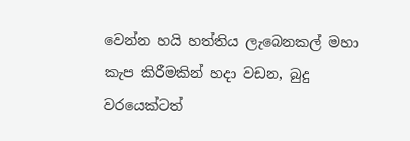වෙන්න හයි හත්තිය ලැබෙනකල් මහා කැප කිරීමකින් හදා වඩන, බුදු වරයෙක්ටත්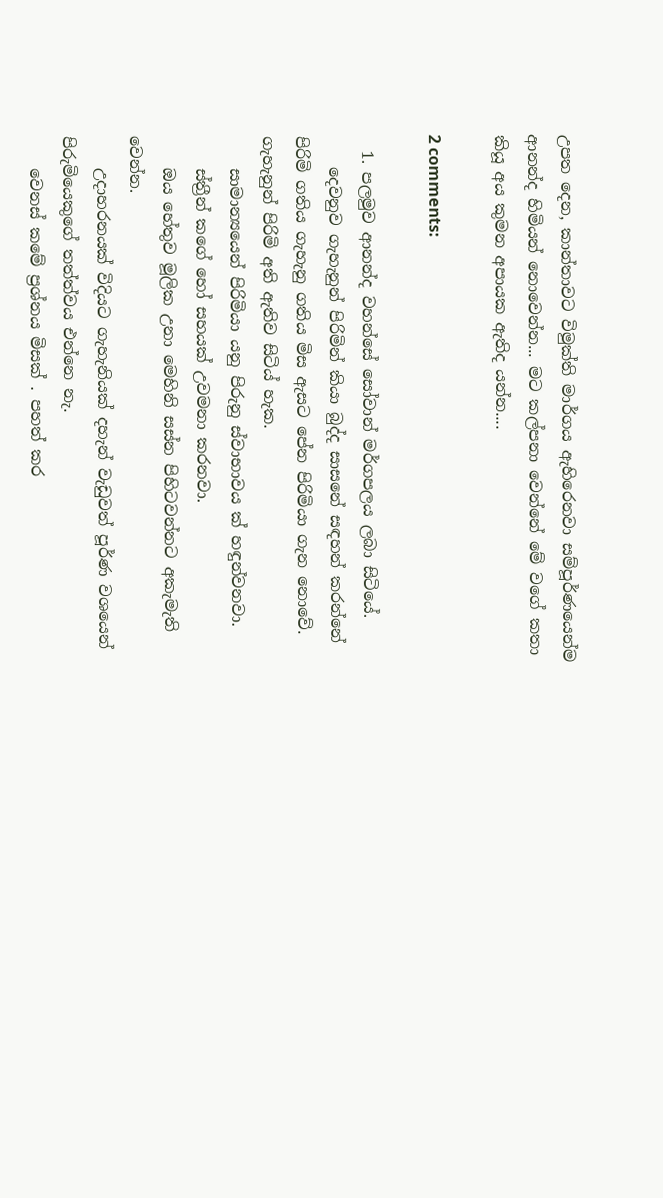උපත දෙන, කාන්තාවට විමුක්ති මාර්ගය ඇහිරෙනවා සම්පූර්ණයෙන්ම ආනන්ද හිමියන් නොවෙන්න... මට කල්පනා වෙන්නේ මේ වගේ කතා කියූ අය කුමන අපායක ඇතිද යන්න....

2 comments:

  1. පලමුව ආනන්ද වහන්සේ සෝවාන් මර්ගපලය ලබා සිටියේ.
    දෙවනුව ගැහැනුන් පිරිමින් කියා බුද්ද සාසනේ සඳහන් කරන්නේ පිරිමි ගතිය ගැහැනු ගතිය මිස ඇසට පේන පිරිමියා ගැන නොවේ. ගැහැනුන් පිරිමි අති ඇතිව සිටිය් හැක.
    සාමාන්‍යයෙන් පිරිමියා යනු පිරුනු ස්වාභාවය ක් හඳුන්වනවා.
    ස්ත්‍රීන් කගේ හෝ සහයක් උවමනා කරනවා.
    ඔය හේතුව මූලික උනා මෙහිනි සස්න පිහිටවන්නට අකැමැති වෙන්න.
    උදාහරනයක් විදියට ගැහැනියක් දහැන් වැඩුවත් පූර්ණ වශයෙන් පිරුමියෙකුගේ තත්ත්වය එන්නෙ නැ.
    වෙනස් කමේ ප්‍රශ්නය මිසක් . පහත් කර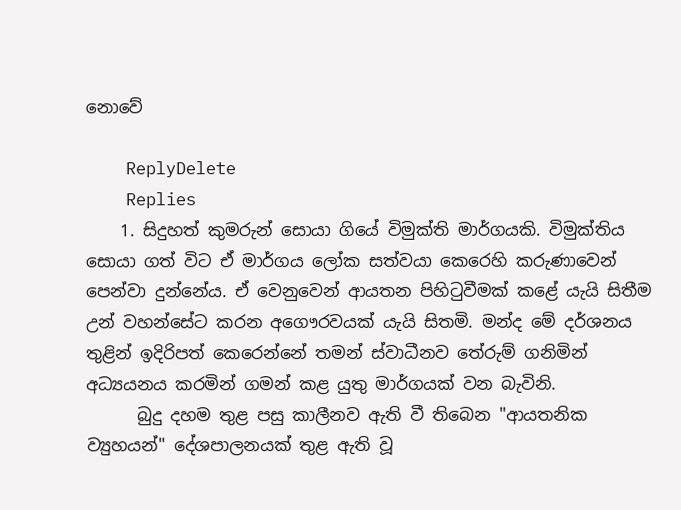නොවේ

    ReplyDelete
    Replies
    1. සිදුහත් කුමරුන් සොයා ගියේ විමුක්ති මාර්ගයකි. විමුක්තිය සොයා ගත් විට ඒ මාර්ගය ලෝක සත්වයා කෙරෙහි කරුණාවෙන් පෙන්වා දුන්නේය. ඒ වෙනුවෙන් ආයතන පිහිටුවීමක් කළේ යැයි සිතීම උන් වහන්සේට කරන අගෞරවයක් යැයි සිතමි. මන්ද මේ දර්ශනය තුළින් ඉදිරිපත් කෙරෙන්නේ තමන් ස්වාධීනව තේරුම් ගනිමින් අධ්‍යයනය කරමින් ගමන් කළ යුතු මාර්ගයක් වන බැවිනි.
      බුදු දහම තුළ පසු කාලීනව ඇති වී තිබෙන "ආයතනික ව්‍යුහයන්" දේශපාලනයක් තුළ ඇති වූ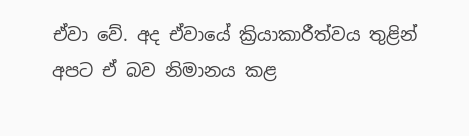ඒවා වේ. අද ඒවායේ ක්‍රියාකාරීත්වය තුළින් අපට ඒ බව නිමානය කළ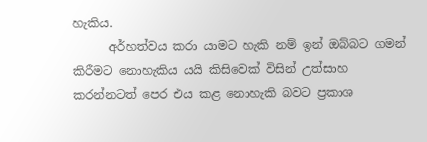හැකිය.
      අර්හත්වය කරා යාමට හැකි නම් ඉන් ඔබ්බට ගමන් කිරීමට නොහැකිය යයි කිසිවෙක් විසින් උත්සාහ කරන්නටත් පෙර එය කළ නොහැකි බවට ප්‍රකාශ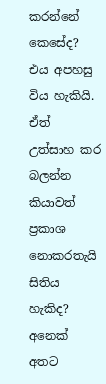කරන්නේ කෙසේද? එය අපහසු විය හැකියි. ඒත් උත්සාහ කර බලන්න කියාවත් ප්‍රකාශ නොකරතැයි සිතිය හැකිද? අනෙක් අතට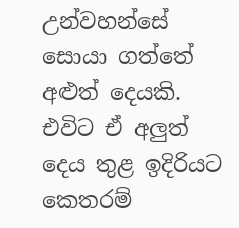උන්වහන්සේ සොයා ගත්තේ අළුත් දෙයකි. එවිට ඒ අලුත් දෙය තුළ ඉදිරියට කෙතරම්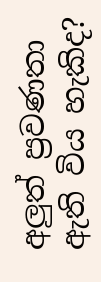අලුත් ප්‍රවණතා ඇති විය හැකිද?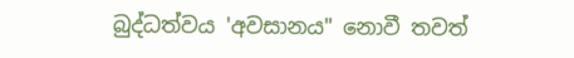බුද්ධත්වය 'අවසානය" නොවී තවත්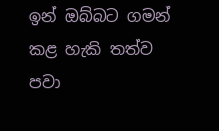ඉන් ඔබ්බට ගමන් කළ හැකි තත්ව පවා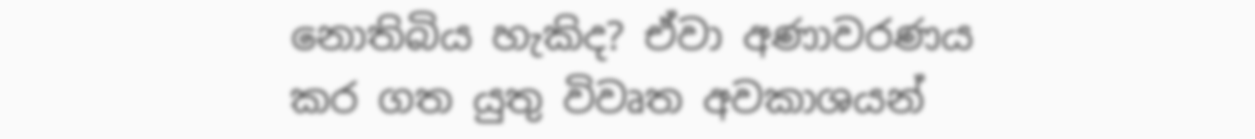නොතිබිය හැකිද? ඒවා අණාවරණය කර ගත යුතු විවෘත අවකාශයන්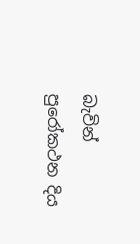බැවින් පුරෝකථන දිය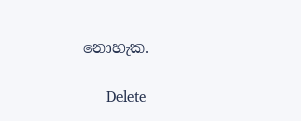නොහැක.

      Delete